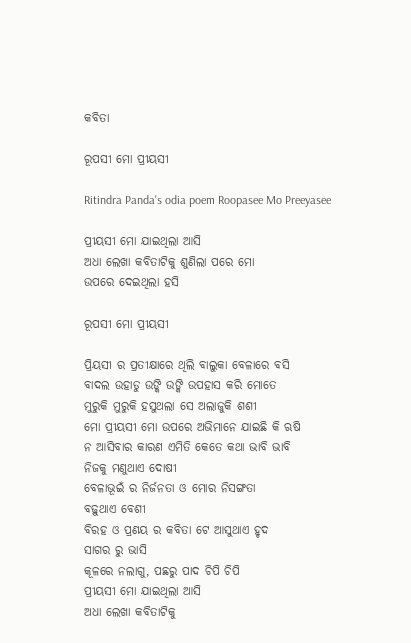କବିତା

ରୂପସୀ ମୋ ପ୍ରୀୟସୀ

Ritindra Panda's odia poem Roopasee Mo Preeyasee

ପ୍ରୀୟସୀ ମୋ ଯାଇଥିଲା ଆସି
ଅଧା ଲେଖା କବିତାଟିକୁ ଶୁଣିଲା ପରେ ମୋ
ଉପରେ ଦେଇଥିଲା ହସି

ରୂପସୀ ମୋ ପ୍ରୀୟସୀ

ପ୍ରିୟସୀ ର ପ୍ରତୀକ୍ଷାରେ ଥିଲି ବାଲୁକା ବେଳାରେ ବସି
ବାଦଲ ଉହାଡୁ ଉଙ୍କି ଉଙ୍କି ଉପହାସ କରି ମୋତେ
ମୁରୁକି ମୁରୁକି ହସୁଥଲା ସେ ଅଲାଜୁକି ଶଶୀ
ମୋ ପ୍ରୀୟସୀ ମୋ ଉପରେ ଅଭିମାନେ ଯାଇଛି କି ଋଷି
ନ ଆସିବାର କାରଣ ଏମିତି କେତେ କଥା ଭାବି ଭାବି
ନିଜକୁ ମଣୁଥାଏ ଦୋଷୀ
ବେଳାଭୂଇଁ ର ନିର୍ଜନତା ଓ ମୋର ନିସଙ୍ଗତା
ବଢ଼ୁଥାଏ ବେଶୀ
ବିରହ ଓ ପ୍ରଣୟ ର କବିତା ଟେ ଆସୁଥାଏ ହୃଦ
ସାଗର ରୁ ଭାସି
କୂଳରେ ନଲାଗୁ, ପଛରୁ ପାଦ ଚିପି ଚିପି
ପ୍ରୀୟସୀ ମୋ ଯାଇଥିଲା ଆସି
ଅଧା ଲେଖା କବିତାଟିକୁ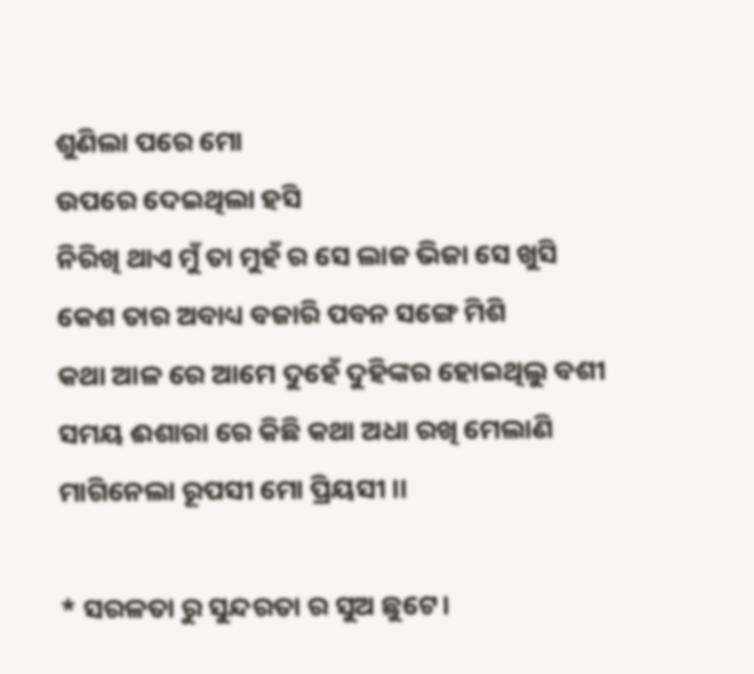ଶୁଣିଲା ପରେ ମୋ
ଉପରେ ଦେଇଥିଲା ହସି
ନିରିଖି ଥାଏ ମୁଁ ତା ମୁହଁ ର ସେ ଲାଜ ଭିଜା ସେ ଖୁସି
କେଶ ତାର ଅବାଧ୍ୟ ବଜାରି ପବନ ସଙ୍ଗେ ମିଶି
କଥା ଆଳ ରେ ଆମେ ଦୁହେଁ ଦୁହିଙ୍କର ହୋଇଥିଲୁ ବଶୀ
ସମୟ ଈଶାରା ରେ କିଛି କଥା ଅଧା ରଖି ମେଲାଣି
ମାଗିନେଲା ରୂପସୀ ମୋ ପ୍ରିୟସୀ ।।

* ସରଳତା ରୁ ସୁନ୍ଦରତା ର ସୁଅ ଛୁଟେ।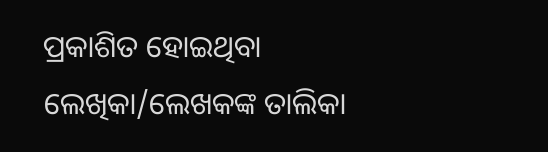ପ୍ରକାଶିତ ହୋଇଥିବା ଲେଖିକା/ଲେଖକଙ୍କ ତାଲିକା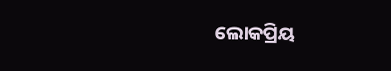ଲୋକପ୍ରିୟ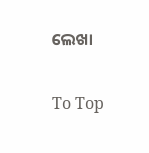ଲେଖା

To Top